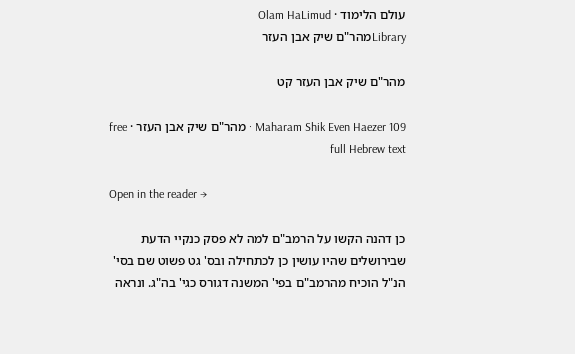עולם הלימוד · Olam HaLimud
Libraryמהר"ם שיק אבן העזר

מהר"ם שיק אבן העזר קט

Maharam Shik Even Haezer 109 · מהר"ם שיק אבן העזר · free full Hebrew text

Open in the reader →

כן דהנה הקשו על הרמב"ם למה לא פסק כנקיי הדעת שבירושלים שהיו עושין כן לכתחילה ובס' גט פשוט שם בסי' הנ"ל הוכיח מהרמב"ם בפי' המשנה דגורס כגי' בה"ג. ונראה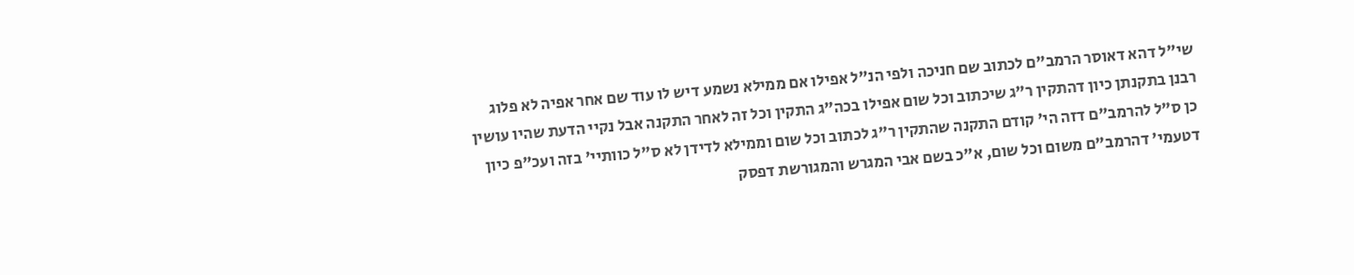שי"ל דהא דאוסר הרמב"ם לכתוב שם חניכה ולפי הנ"ל אפילו אם ממילא נשמע דיש לו עוד שם אחר אפיה לא פלוג רבנן בתקנתן כיון דהתקין ר"ג שיכתוב וכל שום אפילו בכה"ג התקין וכל זה לאחר התקנה אבל נקיי הדעת שהיו עושין כן ס"ל להרמב"ם דזה הי' קודם התקנה שהתקין ר"ג לכתוב וכל שום וממילא לדידן לא ס"ל כוותיי' בזה ועכ"פ כיון דטעמי' דהרמב"ם משום וכל שום, א"כ בשם אבי המגרש והמגורשת דפסק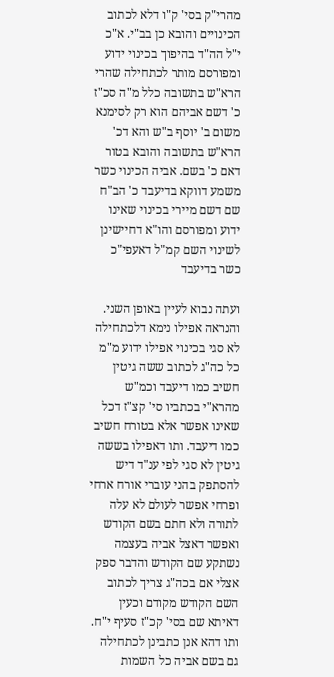מהרי"ק בסי' ק"ו דלא לכתוב הכינויים והובא כן בב"י. א"כ י"ל הה"ד בהיפוך בכינוי ידוע ומפורסם מותר לכתחילה שהרי הרא"ש בתשובה כלל מ"ה סכ"ז כ' דשם אביהם הוא רק לסימנא משום ב' יוסף ב"ש והא דכ' הרא"ש בתשובה והובא בטור דאם כ' בשם. אביה הכינוי כשר משמע דווקא בדיעבד כ' הב"ח שם דשם מיירי בכינוי שאינו ידוע ומפורסם והו"א דחיישינן לשינוי השם קמ"ל דאעפי"כ כשר בדיעבד

ועתה נבוא לעיין באופן השני. והנראה אפילו נימא דלכתחילה לא סגי בכינוי אפילו ידוע מ"מ כל כה"ג לכתוב ששה גיטין חשיב כמו דיעבד וכמ"ש מהרא"י בכתביו סי' קצ"ז דכל שאינו אפשר אלא בטורח חשיב כמו דיעבד. ותו דאפילו בששה גיטין לא סגי לפי ענ"ד דיש להסתפק בהני עוברי אורח ארחי ופרחי אפשר לעולם לא עלה לתורה ולא חתם בשם הקודש ואפשר דאצל אביה בעצמה נשתקע שם הקודש והדבר ספק אצלי אם בכה"ג צריך לכתוב השם הקודש מקודם וכעין דאיתא שם בסי' קכ"ז סעיף י"ח. ותו דהא אנן כתבינן לכתחילה גם בשם אביה כל השמות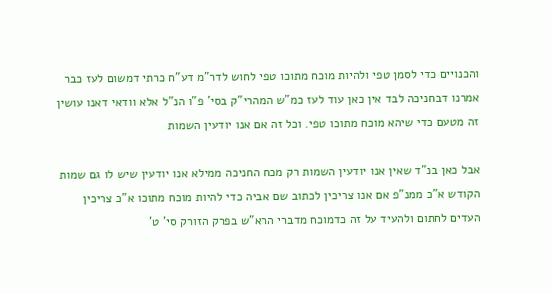והכנויים כדי לסמן טפי ולהיות מוכח מתוכו טפי לחוש לדר"מ דע"ח כרתי דמשום לעז כבר אמרנו דבחניכה לבד אין כאן עוד לעז כמ"ש המהרי"ק בסי' פ"ו הנ"ל אלא וודאי דאנו עושין זה מטעם כדי שיהא מוכח מתוכו טפי. וכל זה אם אנו יודעין השמות

אבל כאן בנ"ד שאין אנו יודעין השמות רק מכח החניכה ממילא אנו יודעין שיש לו גם שמות הקודש א"כ ממנ"פ אם אנו צריכין לכתוב שם אביה כדי להיות מוכח מתוכו א"כ צריכין העדים לחתום ולהעיד על זה כדמוכח מדברי הרא"ש בפרק הזורק סי' ט'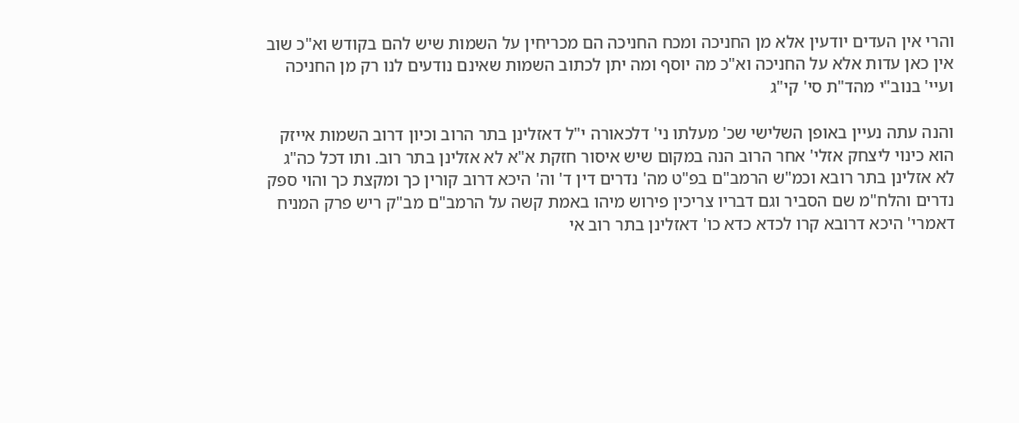והרי אין העדים יודעין אלא מן החניכה ומכח החניכה הם מכריחין על השמות שיש להם בקודש וא"כ שוב אין כאן עדות אלא על החניכה וא"כ מה יוסף ומה יתן לכתוב השמות שאינם נודעים לנו רק מן החניכה ועיי' בנוב"י מהד"ת סי' קי"ג

והנה עתה נעיין באופן השלישי שכ' מעלתו ני' דלכאורה י"ל דאזלינן בתר הרוב וכיון דרוב השמות אייזק הוא כינוי ליצחק אזלי' אחר הרוב הנה במקום שיש איסור חזקת א"א לא אזלינן בתר רוב. ותו דכל כה"ג לא אזלינן בתר רובא וכמ"ש הרמב"ם בפ"ט מה' נדרים דין ד' וה' היכא דרוב קורין כך ומקצת כך והוי ספק נדרים והלח"מ שם הסביר וגם דבריו צריכין פירוש מיהו באמת קשה על הרמב"ם מב"ק ריש פרק המניח דאמרי' היכא דרובא קרו לכדא כדא כו' דאזלינן בתר רוב אי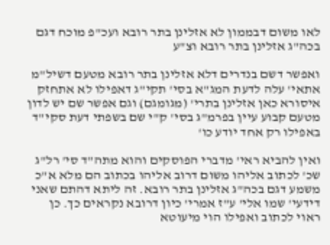לאו משום דבממון לא אזלינן בתר רובא ועכ"פ מוכח דגם בכה"ג אזלינן בתר רובא וצ"ע

ואפשר דשם בנדרים דלא אזלינן בתר רובא מטעם דשיל"מ אתאי' עלה לדעת המג"א בסי' תקי"ג דאפילו לא אתחזק איסורא כאן אזלינן בתרי' (מגומגם) וגם אפשר שם יש לדון מטעם קבוע עיין בפרמ"ג בסי' ק"י שם בשפתי דעת סקי"ד באפילו רק אחד יודע כו'

ואין להביא ראי' מדברי הפוסקים והוא מתה"ד סי' רל"ג שכ' לכתוב אליהו משום דרוב אליהו בכתוב הם מלא א"כ משמע דגם בכה"ג אזלינן בתר רובא. זה ליתא דהתם שאני דידעי' שמו אלי' ע"ז אמרי' כיון דרובא נקראים כך. כן ראוי לכתוב ואפילו הוי מיעוטא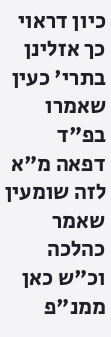כיון דראוי כך אזלינן בתרי' כעין שאמרו בפ"ד דפאה מ"א לזה שומעין שאמר כהלכה וכ"ש כאן ממנ"פ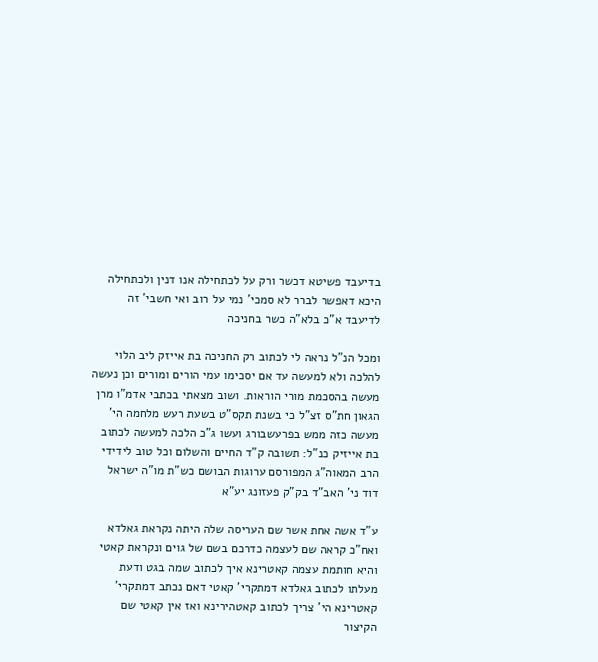בדיעבד פשיטא דכשר ורק על לכתחילה אנו דנין ולכתחילה היכא דאפשר לברר לא סמכי' נמי על רוב ואי חשבי' זה לדיעבד א"כ בלא"ה כשר בחניכה

ומכל הנ"ל נראה לי לכתוב רק החניכה בת אייזק ליב הלוי להלכה ולא למעשה עד אם יסכימו עמי הורים ומורים וכן נעשה מעשה בהסכמת מורי הוראות. ושוב מצאתי בכתבי אדמ"ו מרן הגאון חת"ס זצ"ל כי בשנת תקס"ט בשעת רעש מלחמה הי' מעשה כזה ממש בפרעשבורג ועשו ג"כ הלכה למעשה לכתוב בת אייזיק כנ"ל: תשובה ק"ד החיים והשלום וכל טוב לידידי הרב המאוה"ג המפורסם ערוגות הבושם כש"ת מו"ה ישראל דוד ני' האב"ד בק"ק פעזונג יע"א

ע"ד אשה אחת אשר שם העריסה שלה היתה נקראת גאלדא ואח"כ קראה שם לעצמה כדרכם בשם של גוים ונקראת קאטי והיא חותמת עצמה קאטרינא איך לכתוב שמה בגט ודעת מעלתו לכתוב גאלדא דמתקרי' קאטי דאם נכתב דמתקרי' קאטרינא הי' צריך לכתוב קאטהירינא ואז אין קאטי שם הקיצור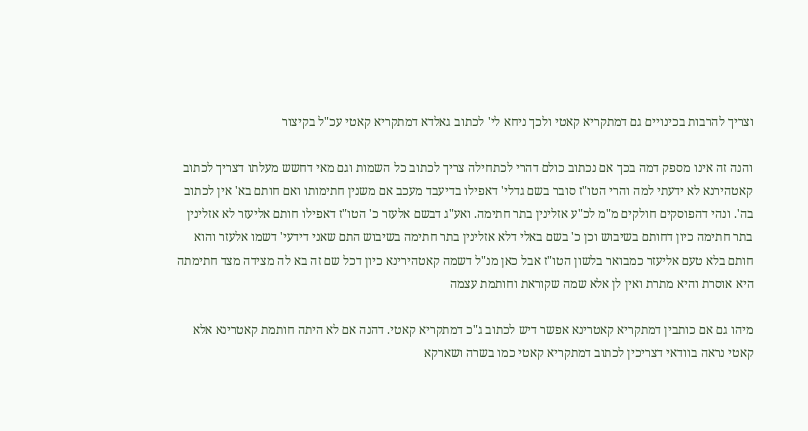וצריך להרבות בכינויים גם דמתקריא קאטי ולכך ניחא לי' לכתוב גאלדא דמתקריא קאטי עכ"ל בקיצור

והנה זה אינו מספק דמה בכך אם נכתוב כולם דהרי לכתחילה צריך לכתוב כל השמות וגם מאי דחשש מעלתו דצריך לכתוב קאטהירנא לא ידעתי למה והרי הטו"ז סובר בשם גדלי' דאפילו בדיעבד מעכב אם משנין חתימותו ואם חותם בא' אין לכתוב בה'. ונהי דהפוסקים חולקים מ"מ לכ"ע אזלינין בתר חתימה. ואע"ג דבשם אלעזר כ' הטו"ז דאפילו חותם אליעזר לא אזלינין בתר חתימה כיון דחותם בשיבוש וכן כ' בשם באלי דלא אזלינין בתר חתימה בשיבוש התם שאני דידעי' דשמו אלעזר והוא חותם בלא טעם אליעזר כמבואר בלשון הטו"ז אבל כאן מנ"ל דשמה קאטהירינא כיון דכל שם זה בא לה מצידה מצד חתימתה היא אוסרת והיא מתרת ואין לן אלא שמה שקוראת וחותמת עצמה

מיהו גם אם כותבין דמתקריא קאטרינא אפשר דיש לכתוב ג"כ דמתקריא קאטי. דהנה אם לא היתה חותמת קאטרינא אלא קאטי נראה בוודאי דצריכין לכתוב דמתקריא קאטי כמו בשרה ושארקא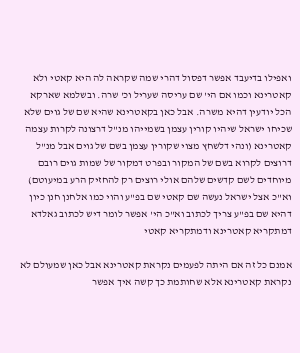ואפילו בדיעבד אפשר דפסול דהרי שמה שקראה לה היא קאטי ולא קאטרינא וכמו אם הי' שם עריסה שעריל וכ' שרה. ובשלמא שארקא הכל יודעין דהיא משרה. אבל כאן בקאטרינא שהיא שם של גוים שלא שכיחו ישראל שיהיו קורין עצמן בשמייהו מנ"ל דרצונה לקרות עצמה קאטרינא (ונהי דלשחץ מצוי שקורין עצמן בשם של גוים אבל מנ"ל דרוצים לקרוא בשם של המקור ובפרט דמקור של שמות גוים רובם מיוחדים לשם קדשים שלהם אולי רוצים רק להחזיק הרע במיעוטם) וא"כ אצל ישראל נעשה שם קאטי שם בפ"ע והוי כמו אלחנן חנן כיון דהיא שם בפ"ע צריך לכתוב וא"כ הי' אפשר לומר דיש לכתוב גאלדא דמתקריא קאטרינא ודמתקריא קאטי

אמנם כל זה אם היתה לפעמים נקראת קאטרינא אבל כאן שמעולם לא נקראת קאטרינא אלא שחותמת כך קשה איך אפשר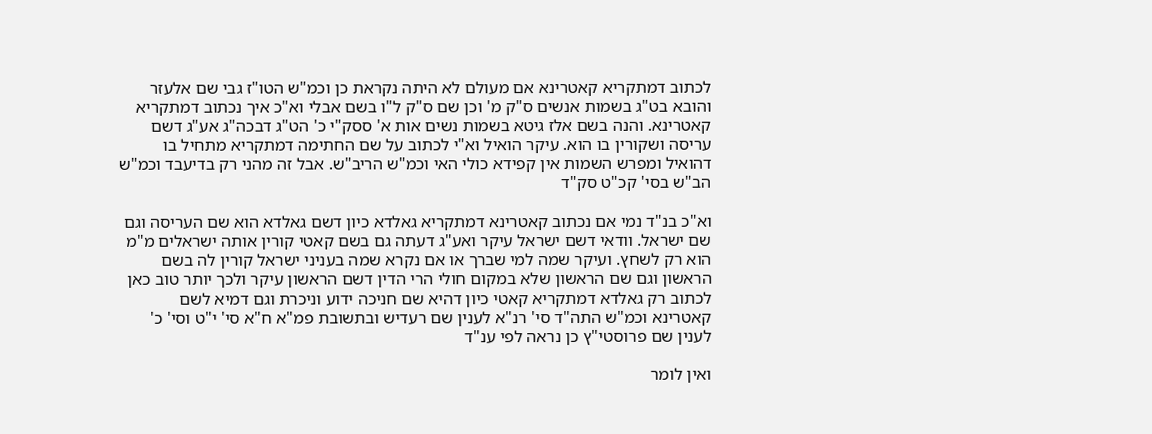לכתוב דמתקריא קאטרינא אם מעולם לא היתה נקראת כן וכמ"ש הטו"ז גבי שם אלעזר והובא בט"ג בשמות אנשים ס"ק מ' וכן שם ס"ק ל"ו בשם אבלי וא"כ איך נכתוב דמתקריא קאטרינא. והנה בשם אלז גיטא בשמות נשים אות א' ססק"י כ' הט"ג דבכה"ג אע"ג דשם עריסה ושקורין בו הוא. עיקר הואיל וא"י לכתוב על שם החתימה דמתקריא מתחיל בו דהואיל ומפרש השמות אין קפידא כולי האי וכמ"ש הריב"ש. אבל זה מהני רק בדיעבד וכמ"ש הב"ש בסי' קכ"ט סק"ד

וא"כ בנ"ד נמי אם נכתוב קאטרינא דמתקריא גאלדא כיון דשם גאלדא הוא שם העריסה וגם שם ישראל. וודאי דשם ישראל עיקר ואע"ג דעתה גם בשם קאטי קורין אותה ישראלים מ"מ הוא רק לשחץ. ועיקר שמה למי שברך או אם נקרא שמה בעניני ישראל קורין לה בשם הראשון וגם שם הראשון שלא במקום חולי הרי הדין דשם הראשון עיקר ולכך יותר טוב כאן לכתוב רק גאלדא דמתקריא קאטי כיון דהיא שם חניכה ידוע וניכרת וגם דמיא לשם קאטרינא וכמ"ש התה"ד סי' רנ"א לענין שם רעדיש ובתשובת פמ"א ח"א סי' י"ט וסי' כ' לענין שם פרוסטי"ץ כן נראה לפי ענ"ד

ואין לומר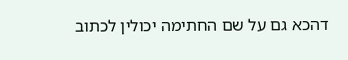דהכא גם על שם החתימה יכולין לכתוב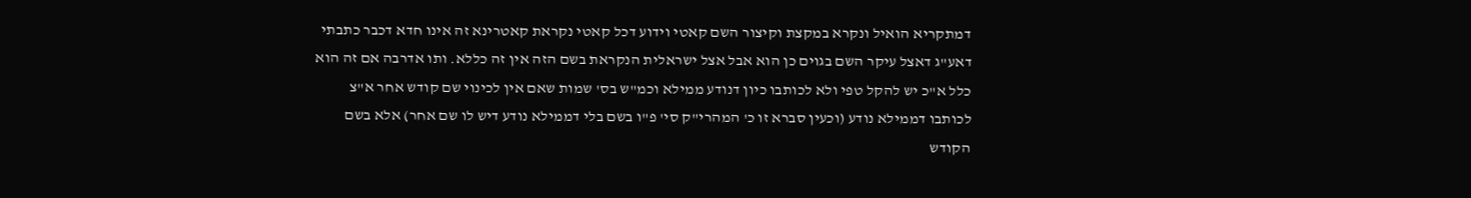דמתקריא הואיל ונקרא במקצת וקיצור השם קאטי וידוע דכל קאטי נקראת קאטרינא זה אינו חדא דכבר כתבתי דאע"ג דאצל עיקר השם בגוים כן הוא אבל אצל ישראלית הנקראת בשם הזה אין זה כללא. ותו אדרבה אם זה הוא כלל א"כ יש להקל טפי ולא לכותבו כיון דנודע ממילא וכמ"ש בס' שמות שאם אין לכינוי שם קודש אחר א"צ לכותבו דממילא נודע (וכעין סברא זו כ' המהרי"ק סי' פ"ו בשם בלי דממילא נודע דיש לו שם אחר) אלא בשם הקודש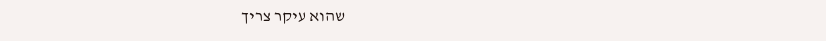שהוא עיקר צריך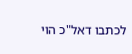לכתבו דאל"כ הוי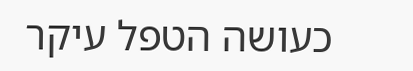כעושה הטפל עיקר